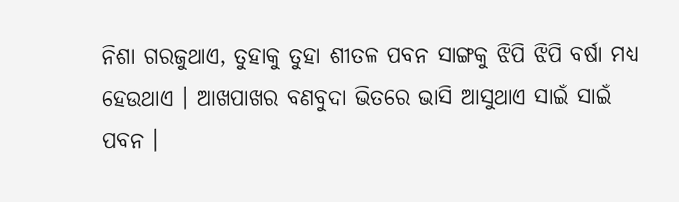ନିଶା ଗରଜୁଥାଏ, ତୁହାକୁ ତୁହା ଶୀତଳ ପବନ ସାଙ୍ଗକୁ ଝିପି ଝିପି ବର୍ଷା ମଧ୍ୟ ହେଉଥାଏ । ଆଖପାଖର ବଣବୁଦା ଭିତରେ ଭାସି ଆସୁଥାଏ ସାଇଁ ସାଇଁ ପବନ ।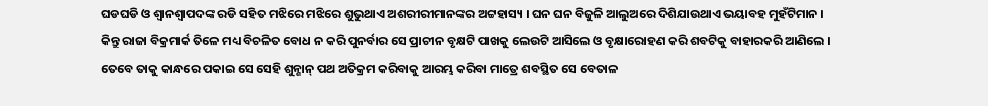ଘଡଘଡି ଓ ଶ୍ୱାନଶ୍ୱାପଦଙ୍କ ରଡି ସହିତ ମଝିରେ ମଝିରେ ଶୁଭୁଥାଏ ଅଶରୀରୀମାନଙ୍କର ଅଟ୍ଟହାସ୍ୟ । ଘନ ଘନ ବିଜୁଳି ଆଲୁଅରେ ଦିଶିଯାଉଥାଏ ଭୟାବହ ମୁହଁଟିମାନ ।
କିନ୍ତୁ ରାଜା ବିକ୍ରମାର୍କ ତିଳେ ମଧ୍ୟ ବିଚଳିତ ବୋଧ ନ କରି ପୁନର୍ବାର ସେ ପ୍ରାଚୀନ ବୃକ୍ଷଟି ପାଖକୁ ଲେଉଟି ଆସିଲେ ଓ ବୃକ୍ଷାରୋହଣ କରି ଶବଟିକୁ ବାହାରକରି ଆଣିଲେ । ତେବେ ତାକୁ କାନ୍ଧରେ ପକାଇ ସେ ସେହି ଶୁନ୍ଶାନ୍ ପଥ ଅତିକ୍ରମ କରିବାକୁ ଆରମ୍ଭ କରିବା ମାତ୍ରେ ଶବସ୍ଥିତ ସେ ବେତାଳ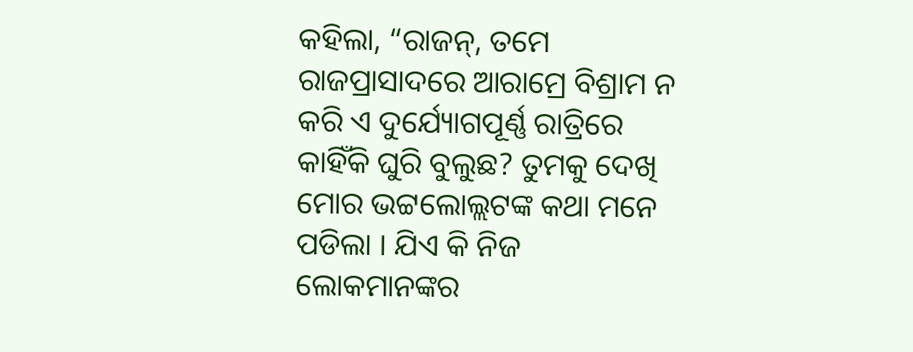କହିଲା, “ରାଜନ୍, ତମେ ରାଜପ୍ରାସାଦରେ ଆରାମ୍ରେ ବିଶ୍ରାମ ନ କରି ଏ ଦୁର୍ଯ୍ୟୋଗପୂର୍ଣ୍ଣ ରାତ୍ରିରେ କାହିଁକି ଘୁରି ବୁଲୁଛ? ତୁମକୁ ଦେଖି ମୋର ଭଟ୍ଟଲୋଲ୍ଲଟଙ୍କ କଥା ମନେ ପଡିଲା । ଯିଏ କି ନିଜ ଲୋକମାନଙ୍କର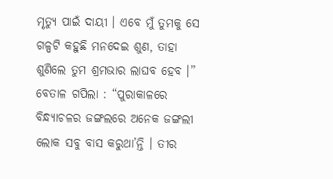ମୃତ୍ୟୁ ପାଇଁ ଦାୟୀ । ଏବେ ମୁଁ ତୁମକୁ ସେ ଗଳ୍ପଟି କହୁଛି ମନଦେଇ ଶୁଣ, ତାହା ଶୁଣିଲେ ତୁମ ଶ୍ରମଭାର ଲାଘବ ହେବ ।”
ବେତାଳ ଗପିଲା : “ପୁରାକାଳରେ ବିନ୍ଧ୍ୟାଚଳର ଜଙ୍ଗଲରେ ଅନେକ ଜଙ୍ଗଲୀ ଲୋକ ସବୁ ବାସ କରୁଥା’ନ୍ତି । ତୀର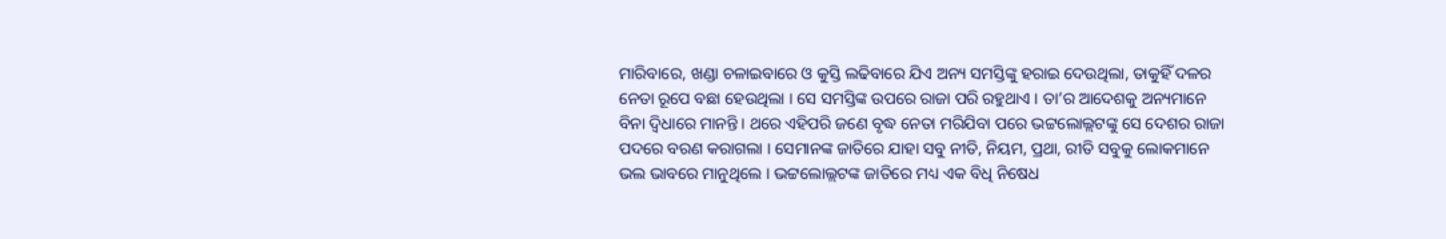ମାରିବାରେ, ଖଣ୍ଡା ଚଳାଇବାରେ ଓ କୁସ୍ତି ଲଢିବାରେ ଯିଏ ଅନ୍ୟ ସମସ୍ତିଙ୍କୁ ହରାଇ ଦେଉଥିଲା, ତାକୁହିଁ ଦଳର ନେତା ରୂପେ ବଛା ହେଉଥିଲା । ସେ ସମସ୍ତିଙ୍କ ଉପରେ ରାଜା ପରି ରହୁଥାଏ । ତା’ର ଆଦେଶକୁ ଅନ୍ୟମାନେ ବିନା ଦ୍ୱିଧାରେ ମାନନ୍ତି । ଥରେ ଏହିପରି ଜଣେ ବୃଦ୍ଧ ନେତା ମରିଯିବା ପରେ ଭଟ୍ଟଲୋଲ୍ଲଟଙ୍କୁ ସେ ଦେଶର ରାଜା ପଦରେ ବରଣ କରାଗଲା । ସେମାନଙ୍କ ଜାତିରେ ଯାହା ସବୁ ନୀତି, ନିୟମ, ପ୍ରଥା, ରୀତି ସବୁକୁ ଲୋକମାନେ ଭଲ ଭାବରେ ମାନୁଥିଲେ । ଭଟ୍ଟଲୋଲ୍ଲଟଙ୍କ ଜାତିରେ ମଧ୍ୟ ଏକ ବିଧି ନିଷେଧ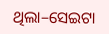ଥିଲା–ସେଇଟା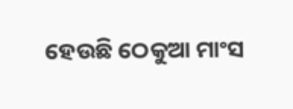ହେଉଛି ଠେକୁଆ ମାଂସ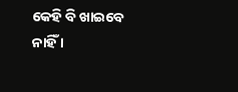କେହି ବି ଖାଇବେ ନାହିଁ ।